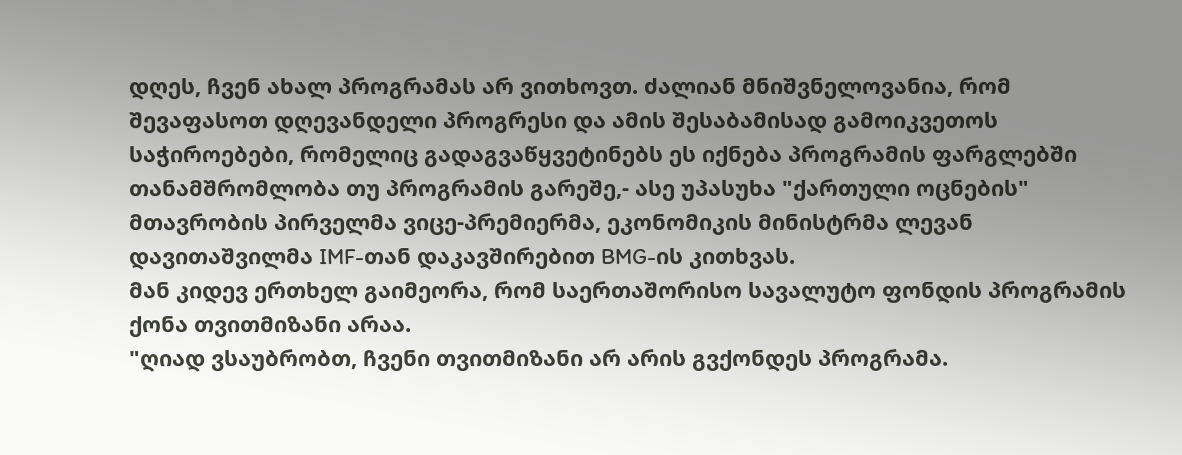დღეს, ჩვენ ახალ პროგრამას არ ვითხოვთ. ძალიან მნიშვნელოვანია, რომ შევაფასოთ დღევანდელი პროგრესი და ამის შესაბამისად გამოიკვეთოს საჭიროებები, რომელიც გადაგვაწყვეტინებს ეს იქნება პროგრამის ფარგლებში თანამშრომლობა თუ პროგრამის გარეშე,- ასე უპასუხა "ქართული ოცნების" მთავრობის პირველმა ვიცე-პრემიერმა, ეკონომიკის მინისტრმა ლევან დავითაშვილმა IMF-თან დაკავშირებით BMG-ის კითხვას.
მან კიდევ ერთხელ გაიმეორა, რომ საერთაშორისო სავალუტო ფონდის პროგრამის ქონა თვითმიზანი არაა.
"ღიად ვსაუბრობთ, ჩვენი თვითმიზანი არ არის გვქონდეს პროგრამა.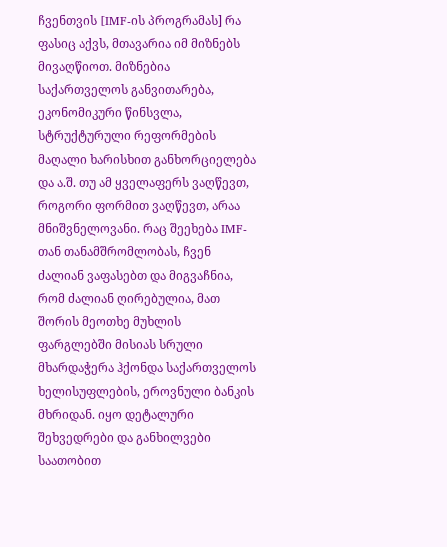ჩვენთვის [IMF-ის პროგრამას] რა ფასიც აქვს, მთავარია იმ მიზნებს მივაღწიოთ. მიზნებია საქართველოს განვითარება, ეკონომიკური წინსვლა, სტრუქტურული რეფორმების მაღალი ხარისხით განხორციელება და ა.შ. თუ ამ ყველაფერს ვაღწევთ, როგორი ფორმით ვაღწევთ, არაა მნიშვნელოვანი. რაც შეეხება IMF-თან თანამშრომლობას, ჩვენ ძალიან ვაფასებთ და მიგვაჩნია, რომ ძალიან ღირებულია, მათ შორის მეოთხე მუხლის ფარგლებში მისიას სრული მხარდაჭერა ჰქონდა საქართველოს ხელისუფლების, ეროვნული ბანკის მხრიდან. იყო დეტალური შეხვედრები და განხილვები საათობით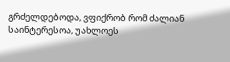გრძელდებოდა, ვფიქრობ რომ ძალიან საინტერესოა, უახლოეს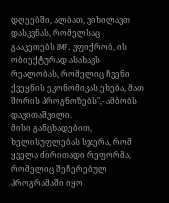დღეებში, ალბათ, ვიხილავთ დასკვნას, რომელსაც გააკეთებს IMF. ვფიქრობ, ის ობიექტურად ასახავს რეალობას, რომელიც ჩვენი ქვეყნის ეკონომიკას ეხება, მათ შორის პროგნოზებს",- ამბობს დავითაშვილი.
მისი განცხადებით, ხელისუფლებას სჯერა, რომ ყველა ძირითადი რეფორმა, რომელიც შეჩერებულ პროგრამაში იყო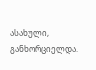ასახული, განხორციელდა.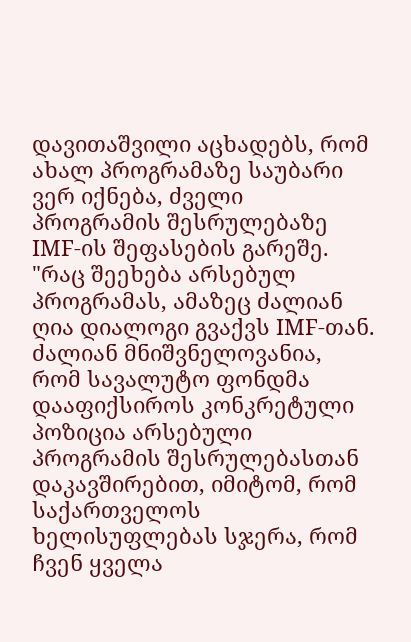დავითაშვილი აცხადებს, რომ ახალ პროგრამაზე საუბარი ვერ იქნება, ძველი პროგრამის შესრულებაზე IMF-ის შეფასების გარეშე.
"რაც შეეხება არსებულ პროგრამას, ამაზეც ძალიან ღია დიალოგი გვაქვს IMF-თან. ძალიან მნიშვნელოვანია, რომ სავალუტო ფონდმა დააფიქსიროს კონკრეტული პოზიცია არსებული პროგრამის შესრულებასთან დაკავშირებით, იმიტომ, რომ საქართველოს ხელისუფლებას სჯერა, რომ ჩვენ ყველა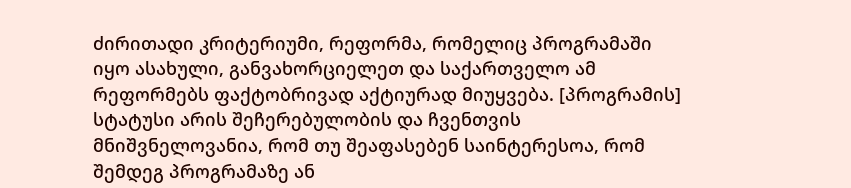ძირითადი კრიტერიუმი, რეფორმა, რომელიც პროგრამაში იყო ასახული, განვახორციელეთ და საქართველო ამ რეფორმებს ფაქტობრივად აქტიურად მიუყვება. [პროგრამის] სტატუსი არის შეჩერებულობის და ჩვენთვის მნიშვნელოვანია, რომ თუ შეაფასებენ საინტერესოა, რომ შემდეგ პროგრამაზე ან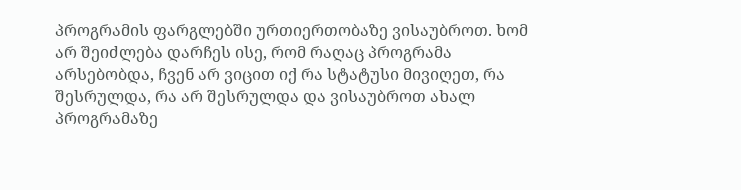პროგრამის ფარგლებში ურთიერთობაზე ვისაუბროთ. ხომ არ შეიძლება დარჩეს ისე, რომ რაღაც პროგრამა არსებობდა, ჩვენ არ ვიცით იქ რა სტატუსი მივიღეთ, რა შესრულდა, რა არ შესრულდა და ვისაუბროთ ახალ პროგრამაზე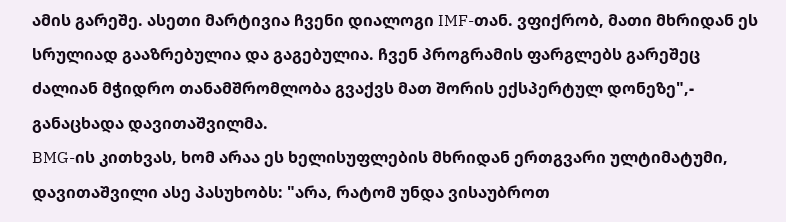ამის გარეშე. ასეთი მარტივია ჩვენი დიალოგი IMF-თან. ვფიქრობ, მათი მხრიდან ეს სრულიად გააზრებულია და გაგებულია. ჩვენ პროგრამის ფარგლებს გარეშეც ძალიან მჭიდრო თანამშრომლობა გვაქვს მათ შორის ექსპერტულ დონეზე",- განაცხადა დავითაშვილმა.
BMG-ის კითხვას, ხომ არაა ეს ხელისუფლების მხრიდან ერთგვარი ულტიმატუმი, დავითაშვილი ასე პასუხობს: "არა, რატომ უნდა ვისაუბროთ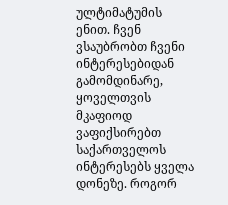ულტიმატუმის ენით. ჩვენ ვსაუბრობთ ჩვენი ინტერესებიდან გამომდინარე, ყოველთვის მკაფიოდ ვაფიქსირებთ საქართველოს ინტერესებს ყველა დონეზე. როგორ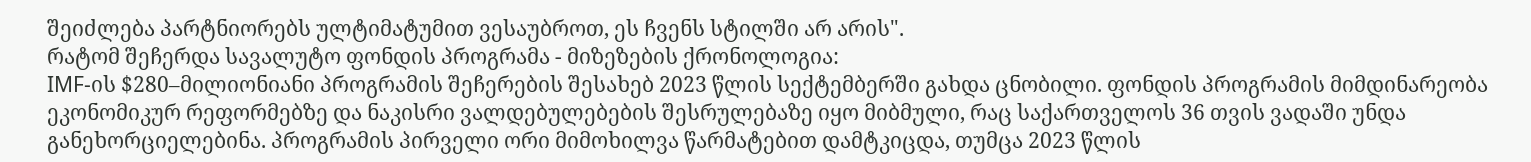შეიძლება პარტნიორებს ულტიმატუმით ვესაუბროთ, ეს ჩვენს სტილში არ არის".
რატომ შეჩერდა სავალუტო ფონდის პროგრამა - მიზეზების ქრონოლოგია:
IMF-ის $280–მილიონიანი პროგრამის შეჩერების შესახებ 2023 წლის სექტემბერში გახდა ცნობილი. ფონდის პროგრამის მიმდინარეობა ეკონომიკურ რეფორმებზე და ნაკისრი ვალდებულებების შესრულებაზე იყო მიბმული, რაც საქართველოს 36 თვის ვადაში უნდა განეხორციელებინა. პროგრამის პირველი ორი მიმოხილვა წარმატებით დამტკიცდა, თუმცა 2023 წლის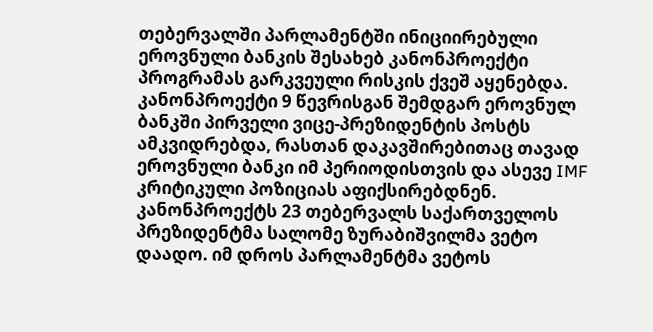თებერვალში პარლამენტში ინიციირებული ეროვნული ბანკის შესახებ კანონპროექტი პროგრამას გარკვეული რისკის ქვეშ აყენებდა. კანონპროექტი 9 წევრისგან შემდგარ ეროვნულ ბანკში პირველი ვიცე-პრეზიდენტის პოსტს ამკვიდრებდა, რასთან დაკავშირებითაც თავად ეროვნული ბანკი იმ პერიოდისთვის და ასევე IMF კრიტიკული პოზიციას აფიქსირებდნენ. კანონპროექტს 23 თებერვალს საქართველოს პრეზიდენტმა სალომე ზურაბიშვილმა ვეტო დაადო. იმ დროს პარლამენტმა ვეტოს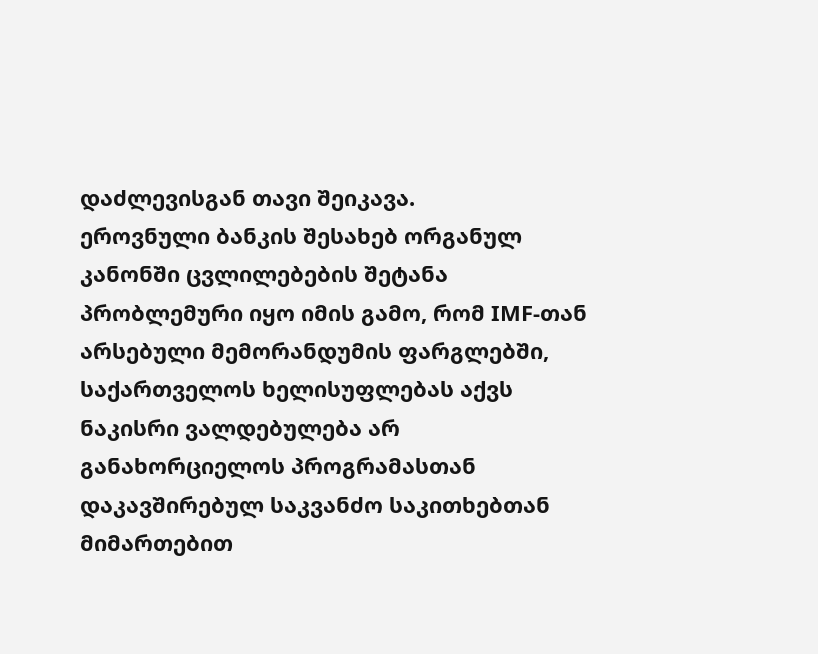დაძლევისგან თავი შეიკავა.
ეროვნული ბანკის შესახებ ორგანულ კანონში ცვლილებების შეტანა პრობლემური იყო იმის გამო, რომ IMF-თან არსებული მემორანდუმის ფარგლებში, საქართველოს ხელისუფლებას აქვს ნაკისრი ვალდებულება არ განახორციელოს პროგრამასთან დაკავშირებულ საკვანძო საკითხებთან მიმართებით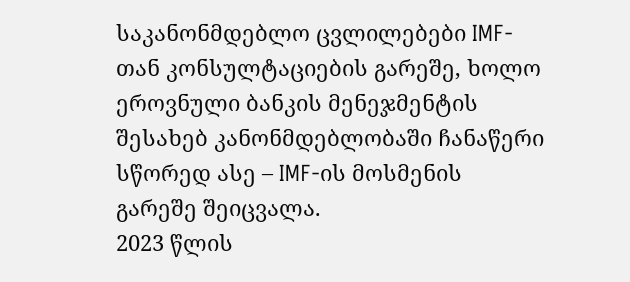საკანონმდებლო ცვლილებები IMF-თან კონსულტაციების გარეშე, ხოლო ეროვნული ბანკის მენეჯმენტის შესახებ კანონმდებლობაში ჩანაწერი სწორედ ასე – IMF-ის მოსმენის გარეშე შეიცვალა.
2023 წლის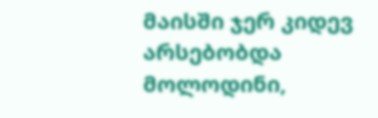მაისში ჯერ კიდევ არსებობდა მოლოდინი,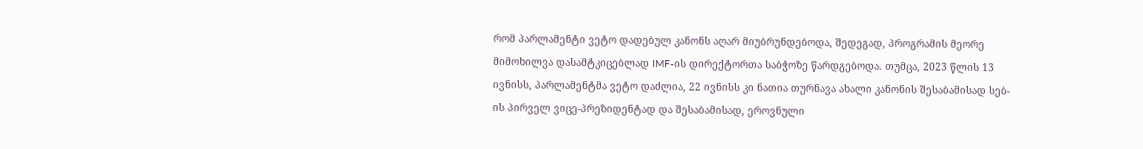რომ პარლამენტი ვეტო დადებულ კანონს აღარ მიუბრუნდებოდა, შედეგად, პროგრამის მეორე მიმოხილვა დასამტკიცებლად IMF-ის დირექტორთა საბჭოზე წარდგებოდა. თუმცა, 2023 წლის 13 ივნისს, პარლამენტმა ვეტო დაძლია, 22 ივნისს კი ნათია თურნავა ახალი კანონის შესაბამისად სებ-ის პირველ ვიცე-პრეზიდენტად და შესაბამისად, ეროვნული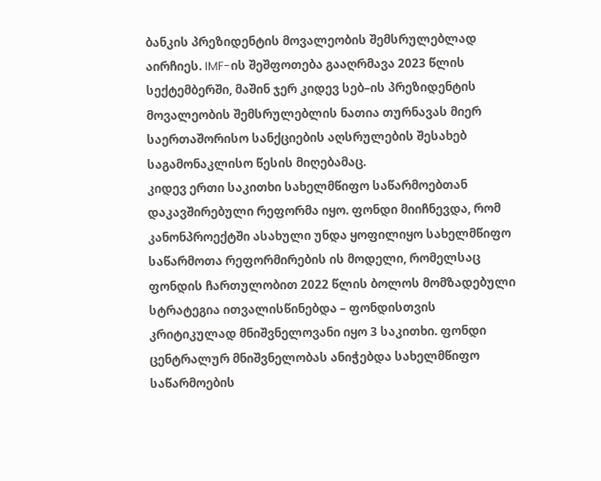ბანკის პრეზიდენტის მოვალეობის შემსრულებლად აირჩიეს. IMF-ის შეშფოთება გააღრმავა 2023 წლის სექტემბერში, მაშინ ჯერ კიდევ სებ–ის პრეზიდენტის მოვალეობის შემსრულებლის ნათია თურნავას მიერ საერთაშორისო სანქციების აღსრულების შესახებ საგამონაკლისო წესის მიღებამაც.
კიდევ ერთი საკითხი სახელმწიფო საწარმოებთან დაკავშირებული რეფორმა იყო. ფონდი მიიჩნევდა, რომ კანონპროექტში ასახული უნდა ყოფილიყო სახელმწიფო საწარმოთა რეფორმირების ის მოდელი, რომელსაც ფონდის ჩართულობით 2022 წლის ბოლოს მომზადებული სტრატეგია ითვალისწინებდა – ფონდისთვის კრიტიკულად მნიშვნელოვანი იყო 3 საკითხი. ფონდი ცენტრალურ მნიშვნელობას ანიჭებდა სახელმწიფო საწარმოების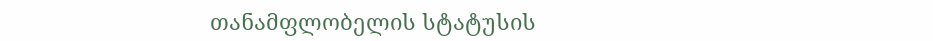თანამფლობელის სტატუსის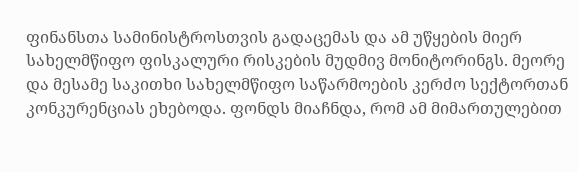ფინანსთა სამინისტროსთვის გადაცემას და ამ უწყების მიერ სახელმწიფო ფისკალური რისკების მუდმივ მონიტორინგს. მეორე და მესამე საკითხი სახელმწიფო საწარმოების კერძო სექტორთან კონკურენციას ეხებოდა. ფონდს მიაჩნდა, რომ ამ მიმართულებით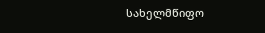სახელმწიფო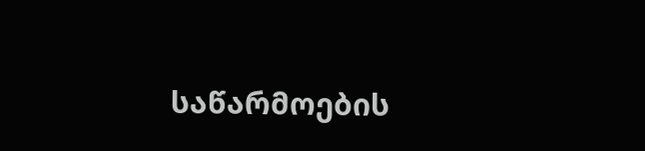საწარმოების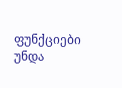ფუნქციები უნდა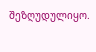შეზღუდულიყო.